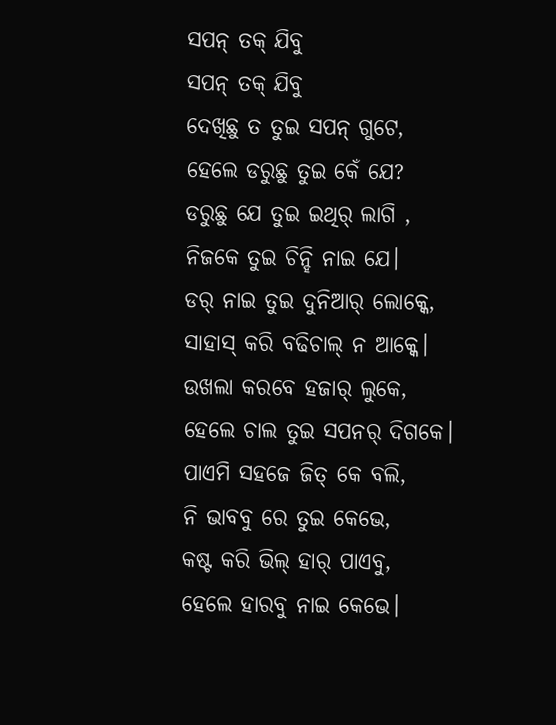ସପନ୍ ତକ୍ ଯିବୁ
ସପନ୍ ତକ୍ ଯିବୁ
ଦେଖିଛୁ ତ ତୁଇ ସପନ୍ ଗୁଟେ,
ହେଲେ ଡରୁଛୁ ତୁଇ କେଁ ଯେ?
ଡରୁଛୁ ଯେ ତୁଇ ଇଥିର୍ ଲାଗି ,
ନିଜକେ ତୁଇ ଚିନ୍ହି ନାଇ ଯେ।
ଡର୍ ନାଇ ତୁଇ ଦୁନିଆର୍ ଲୋକ୍କେ,
ସାହାସ୍ କରି ବଢିଚାଲ୍ ନ ଆକ୍କେ।
ଉଖଲା କରବେ ହଜାର୍ ଲୁକେ,
ହେଲେ ଚାଲ ତୁଇ ସପନର୍ ଦିଗକେ।
ପାଏମି ସହଜେ ଜିତ୍ କେ ବଲି,
ନି ଭାବବୁ ରେ ତୁଇ କେଭେ,
କଷ୍ଟ କରି ଭିଲ୍ ହାର୍ ପାଏବୁ,
ହେଲେ ହାରବୁ ନାଇ କେଭେ।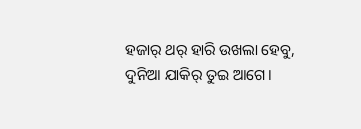ହଜାର୍ ଥର୍ ହାରି ଉଖଲା ହେବୁ,
ଦୁନିଆ ଯାକିର୍ ତୁଇ ଆଗେ।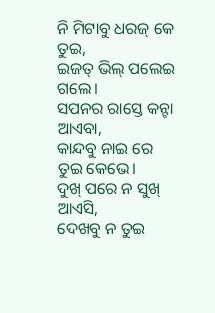ନି ମିଟାବୁ ଧରଜ୍ କେ ତୁଇ,
ଇଜତ୍ ଭିଲ୍ ପଲେଇ ଗଲେ।
ସପନର ରାସ୍ତେ କନ୍ଟା ଆଏବା,
କାନ୍ଦବୁ ନାଇ ରେ ତୁଇ କେଭେ।
ଦୁଖ୍ ପରେ ନ ସୁଖ୍ ଆଏସି,
ଦେଖବୁ ନ ତୁଇ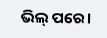ଭିଲ୍ ପରେ।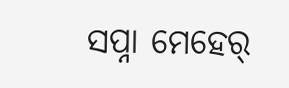ସପ୍ନା ମେହେର୍